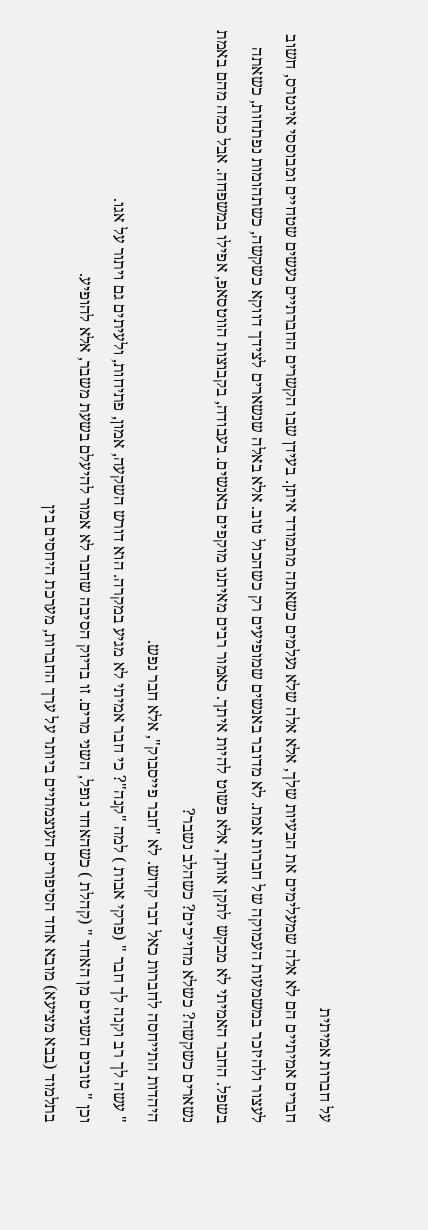על חברות אמיתית
חברים אמיתיים הם לא אלה שמעלימים את הבעיות שלך, אלא אלה שלא נעלמים כשאתה מתמודד איתן. בעידן שבו הקשרים החברתיים נעשים שטחיים ומבוססי אינטרס, חשוב לעצור ולהיזכר במשמעות העמוקה של חברות אמת. לא מדובר באנשים שמופיעים רק כשהכול טוב. אלא באלה שנשארים לצידך דווקא כשקשה, כשתהומות נפתחות, כשאתה בשפל. החבר האמיתי לא מבקש לתקן אותך, אלא פשוט להיות איתך. כאמור רבים מאיתנו מוקפים באנשים. בעבודה, בקבוצות הווטסאפ, אפילו במשפחה. אבל כמה מהם באמת נשארים כשקשה? כשלא מחייכים? כשהלב נשבר?
היהדות התייחסה לחברות כאל דבר קדוש. לא "חבר פייסבוק", אלא חבר נפש.
" עשה לך רב וקנה לך חבר " (פרקי אבות ) למה "קנה"? כי חבר אמיתי לא מגיע במקרה. הוא דורש השקעה, אמון, פתיחות, ולעיתים גם ויתור על אגו.
וכן " טובים השניים מן האחד " (קהלת ) כשהאחד נופל, השני מרים. זו בדיוק הסיבה שחבר לא אמור להיעלם בשעת משבר, אלא להופיע.
בתלמוד (בבא מציעא) מובא אחד הסיפורים העוצמתיים ביותר על ערך החברות, מערכת היחסים בין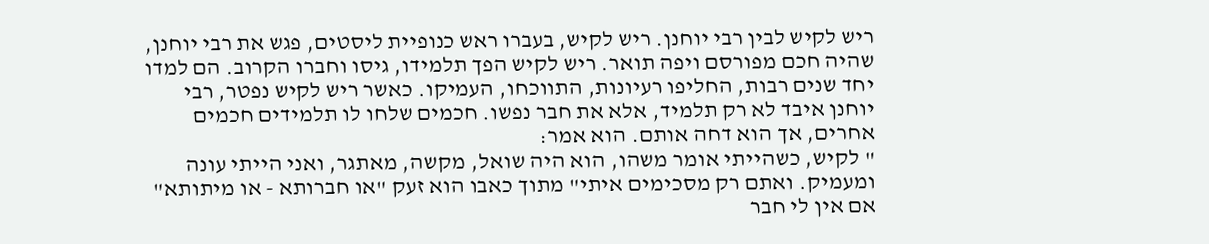ריש לקיש לבין רבי יוחנן. ריש לקיש, בעברו ראש כנופיית ליסטים, פגש את רבי יוחנן, שהיה חכם מפורסם ויפה תואר. ריש לקיש הפך תלמידו, גיסו וחברו הקרוב. הם למדו יחד שנים רבות, החליפו רעיונות, התווכחו, העמיקו. כאשר ריש לקיש נפטר, רבי יוחנן איבד לא רק תלמיד, אלא את חבר נפשו. חכמים שלחו לו תלמידים חכמים אחרים, אך הוא דחה אותם. הוא אמר:
" לקיש, כשהייתי אומר משהו, הוא היה שואל, מקשה, מאתגר, ואני הייתי עונה ומעמיק. ואתם רק מסכימים איתי" מתוך כאבו הוא זעק "או חברותא - או מיתותא" אם אין לי חבר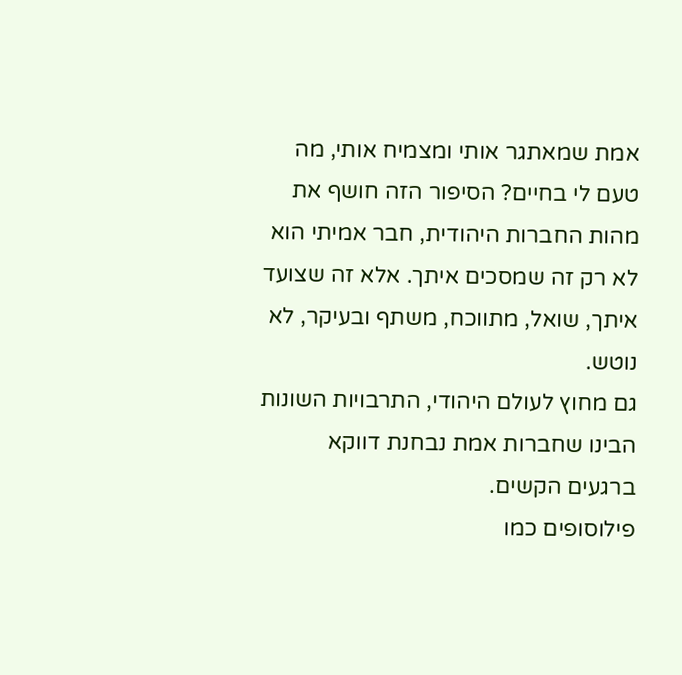אמת שמאתגר אותי ומצמיח אותי, מה טעם לי בחיים? הסיפור הזה חושף את מהות החברות היהודית, חבר אמיתי הוא לא רק זה שמסכים איתך. אלא זה שצועד איתך, שואל, מתווכח, משתף ובעיקר, לא נוטש.
גם מחוץ לעולם היהודי, התרבויות השונות הבינו שחברות אמת נבחנת דווקא ברגעים הקשים.
פילוסופים כמו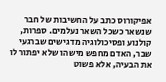אפיקורוס כתב על החשיבות של חבר שנשאר כשכל השאר נעלמים. ספרות, קולנוע ופסיכולוגיה מדגישים שברגעי שבר, האדם מחפש מישהו שלא יפתור לו את הבעיה, אלא פשוט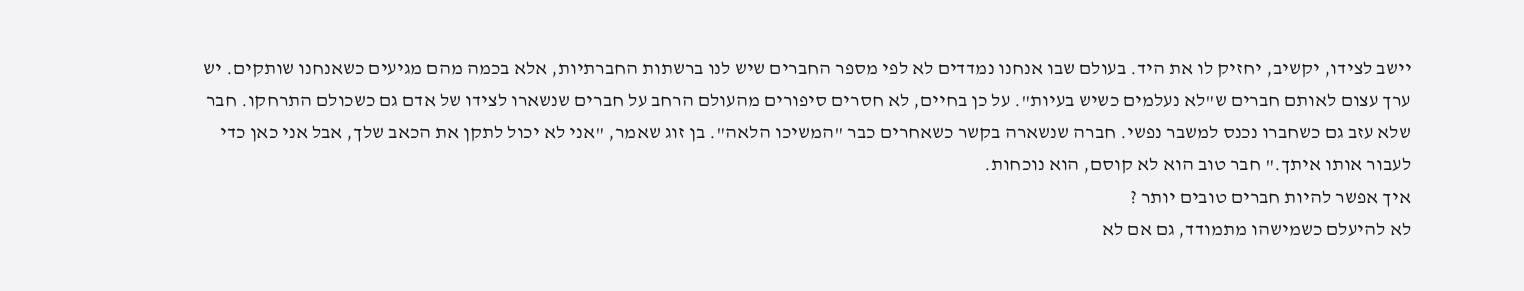יישב לצידו, יקשיב, יחזיק לו את היד. בעולם שבו אנחנו נמדדים לא לפי מספר החברים שיש לנו ברשתות החברתיות, אלא בכמה מהם מגיעים כשאנחנו שותקים. יש ערך עצום לאותם חברים ש"לא נעלמים כשיש בעיות". על כן בחיים, לא חסרים סיפורים מהעולם הרחב על חברים שנשארו לצידו של אדם גם כשכולם התרחקו. חבר שלא עזב גם כשחברו נכנס למשבר נפשי. חברה שנשארה בקשר כשאחרים כבר "המשיכו הלאה". בן זוג שאמר, "אני לא יכול לתקן את הכאב שלך, אבל אני כאן כדי לעבור אותו איתך." חבר טוב הוא לא קוסם, הוא נוכחות.
איך אפשר להיות חברים טובים יותר ?
לא להיעלם כשמישהו מתמודד, גם אם לא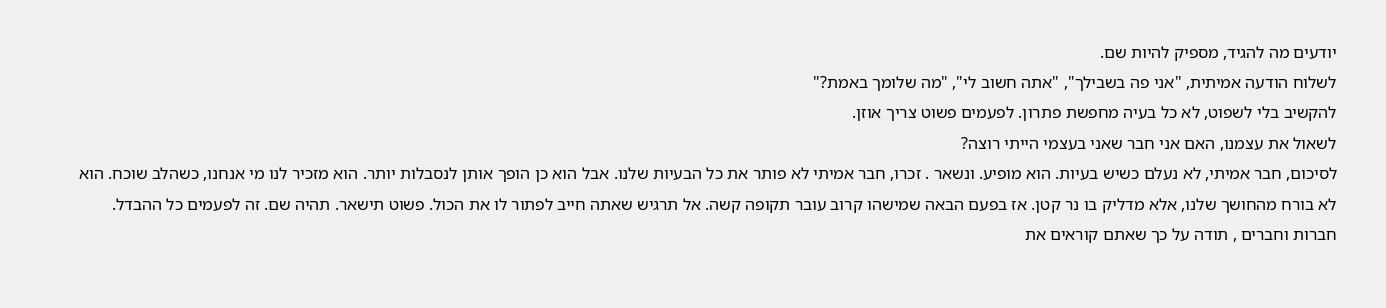יודעים מה להגיד, מספיק להיות שם.
לשלוח הודעה אמיתית, "אני פה בשבילך", "אתה חשוב לי", "מה שלומך באמת?"
להקשיב בלי לשפוט, לא כל בעיה מחפשת פתרון. לפעמים פשוט צריך אוזן.
לשאול את עצמנו, האם אני חבר שאני בעצמי הייתי רוצה?
לסיכום, חבר אמיתי, לא נעלם כשיש בעיות. הוא מופיע. ונשאר . זכרו, חבר אמיתי לא פותר את כל הבעיות שלנו. אבל הוא כן הופך אותן לנסבלות יותר. הוא מזכיר לנו מי אנחנו, כשהלב שוכח. הוא לא בורח מהחושך שלנו, אלא מדליק בו נר קטן. אז בפעם הבאה שמישהו קרוב עובר תקופה קשה. אל תרגיש שאתה חייב לפתור לו את הכול. פשוט תישאר. תהיה שם. זה לפעמים כל ההבדל.
חברות וחברים , תודה על כך שאתם קוראים את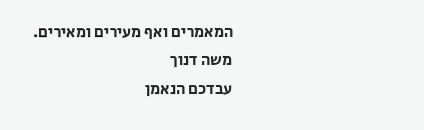המאמרים ואף מעירים ומאירים.
משה דנוך
עבדכם הנאמן